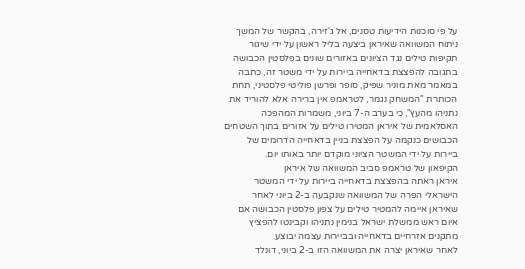על פי סוכנות הידיעות טסנים, אל ג'זירה, בהקשר של המשך ניתוח המשוואה שאיראן ביצעה בליל ראשון על ידי שיגור תקיפות טילים נגד הציונים באזורים שונים בפלסטין הכבושה בתגובה להפצצת בדאחייה ביירות על ידי משטר זה, כתבה במאמר מאת מוניר שפיק, סופר ופרשן פוליטי פלסטיני, תחת הכותרת "המשחק נגמר, לטראמפ אין ברירה אלא להוריד את נתניהו מהעץ", כי בערב ה-7 ביוני, משמרות המהפכה האסלאמית של איראן המטירו טילים על אזורים בתוך השטחים הכבושים כנקמה על הפצצת בניין בדאחייה הדרומים של ביירות על ידי המשטר הציוני מוקדם יותר באותו יום.
הקיפאון של טראמפ סביב המשוואה של איראן
איראן ראתה בהפצצת בדאחייה ביירות על ידי המשטר הישראלי הפרה של המשוואה שנקבעה ב-2 ביוני לאחר שאיראן איימה להמטיר טילים על צפון פלסטין הכבושה אם איום ראש ממשלת ישראל בנימין נתניהו וקבינטו להפציץ מתקנים אזרחיים בדאחייה ובביירות עצמה יבוצע.
לאחר שאיראן יצרה את המשוואה הזו ב-2 ביוני, דונלד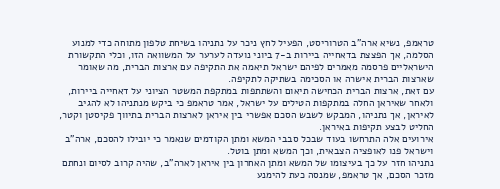טראמפ, נשיא ארה"ב הטרוריסט, הפעיל לחץ ניכר על נתניהו בשיחת טלפון מתוחה כדי למנוע הסלמה, אך הפצצת בדאחייה ביירות ב-7 ביוני נועדה לערער על המשוואה הזו, וכלי התקשורת הישראליים פרסמה מאמרים לפיהם ישראל תיאמה את התקיפה עם ארצות הברית, מה שאומר שארצות הברית אישרה או הסכימה בשתיקה לתקיפה.
עם זאת, ארצות הברית הכחישה תיאום והשתתפות במתקפת המשטר הציוני על דאחייה ביירות, ולאחר שאיראן החלה במתקפות הטילים על ישראל, אמר טראמפ כי ביקש מנתניהו לא להגיב לאיראן, אך נתניהו, המבקש לשבש הסכם אפשרי בין איראן לארצות הברית בתיווך פקיסטן וקטר, החליט לבצע תקיפות באיראן.
אירועים אלה התרחשו בעוד שבכל סבבי המשא ומתן הקודמים שנאמר כי יובילו להסכם, ארה"ב וישראל פנו לאופציה הצבאית, וכך המשא ומתן בוטל.
נתניהו חזר על כך בעיצומו של המשא ומתן האחרון בין איראן לארה"ב, שהיה קרוב לסיום ונחתם מזכר הסכם, אך טראמפ, שמנסה כעת להימנע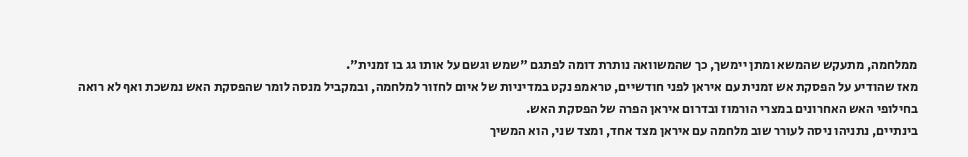ממלחמה, מתעקש שהמשא ומתן יימשך, כך שהמשוואה נותרת דומה לפתגם "שמש וגשם על אותו גג בו זמנית".
מאז שהודיע על הפסקת אש זמנית עם איראן לפני חודשיים, טראמפ נקט במדיניות של איום לחזור למלחמה, ובמקביל מנסה לומר שהפסקת האש נמשכת ואף לא רואה בחילופי האש האחרונים במצרי הורמוז ובדרום איראן הפרה של הפסקת האש.
בינתיים, נתניהו ניסה לעורר שוב מלחמה עם איראן מצד אחד, ומצד שני, הוא המשיך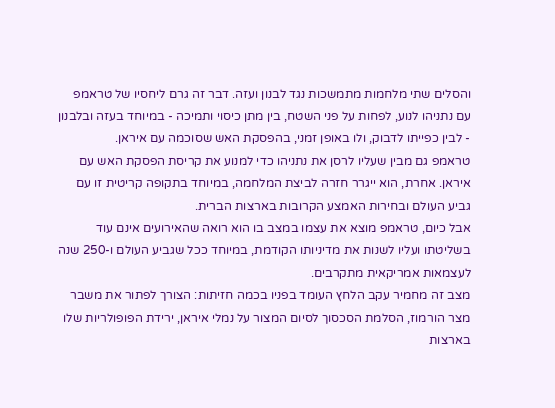והסלים שתי מלחמות מתמשכות נגד לבנון ועזה. דבר זה גרם ליחסיו של טראמפ עם נתניהו לנוע, לפחות על פני השטח, בין מתן כיסוי ותמיכה - במיוחד בעזה ובלבנון - לבין כפייתו לדבוק, ולו באופן זמני, בהפסקת האש שסוכמה עם איראן.
טראמפ גם מבין שעליו לרסן את נתניהו כדי למנוע את קריסת הפסקת האש עם איראן. אחרת, הוא ייגרר חזרה לביצת המלחמה, במיוחד בתקופה קריטית זו עם גביע העולם ובחירות האמצע הקרובות בארצות הברית.
אבל כיום, טראמפ מוצא את עצמו במצב בו הוא רואה שהאירועים אינם עוד בשליטתו ועליו לשנות את מדיניותו הקודמת, במיוחד ככל שגביע העולם ו-250 שנה לעצמאות אמריקאית מתקרבים.
מצב זה מחמיר עקב הלחץ העומד בפניו בכמה חזיתות: הצורך לפתור את משבר מצר הורמוז, הסלמת הסכסוך לסיום המצור על נמלי איראן, ירידת הפופולריות שלו בארצות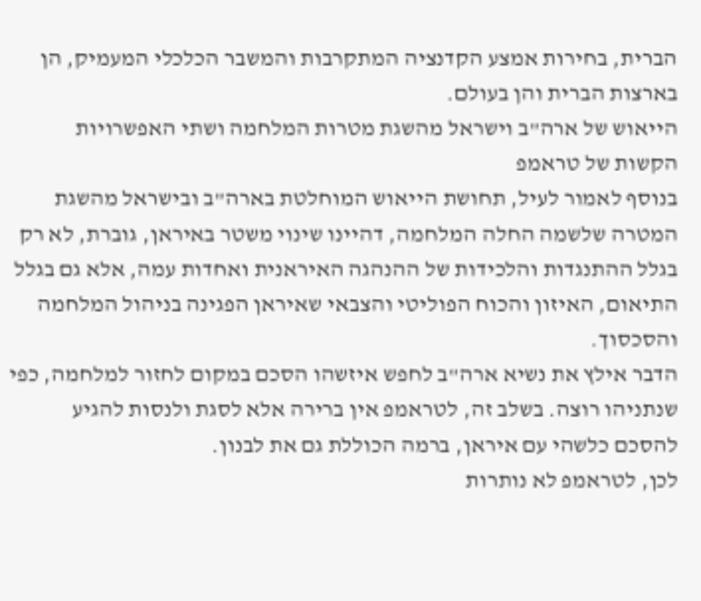הברית, בחירות אמצע הקדנציה המתקרבות והמשבר הכלכלי המעמיק, הן בארצות הברית והן בעולם.
הייאוש של ארה"ב וישראל מהשגת מטרות המלחמה ושתי האפשרויות הקשות של טראמפ
בנוסף לאמור לעיל, תחושת הייאוש המוחלטת בארה"ב ובישראל מהשגת המטרה שלשמה החלה המלחמה, דהיינו שינוי משטר באיראן, גוברת, לא רק בגלל ההתנגדות והלכידות של ההנהגה האיראנית ואחדות עמה, אלא גם בגלל התיאום, האיזון והכוח הפוליטי והצבאי שאיראן הפגינה בניהול המלחמה והסכסוך.
הדבר אילץ את נשיא ארה"ב לחפש איזשהו הסכם במקום לחזור למלחמה, כפי שנתניהו רוצה. בשלב זה, לטראמפ אין ברירה אלא לסגת ולנסות להגיע להסכם כלשהי עם איראן, ברמה הכוללת גם את לבנון.
לכן, לטראמפ לא נותרות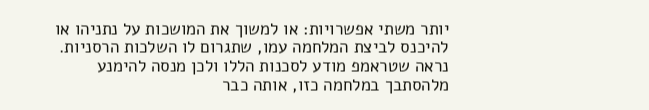יותר משתי אפשרויות: או למשוך את המושכות על נתניהו או להיכנס לביצת המלחמה עמו, שתגרום לו השלכות הרסניות. נראה שטראמפ מודע לסכנות הללו ולכן מנסה להימנע מלהסתבך במלחמה כזו, אותה כבר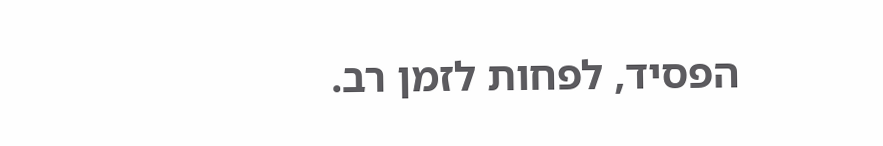הפסיד, לפחות לזמן רב.